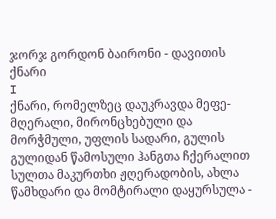ჯორჯ გორდონ ბაირონი - დავითის ქნარი
I
ქნარი, რომელზეც დაუკრავდა მეფე-მღერალი, მირონცხებული და მორჭმული, უფლის სადარი, გულის გულიდან წამოსული ჰანგთა ჩქერალით სულთა მაკურთხი ჟღერადობის, ახლა წამხდარი და მომტირალი დაყურსულა -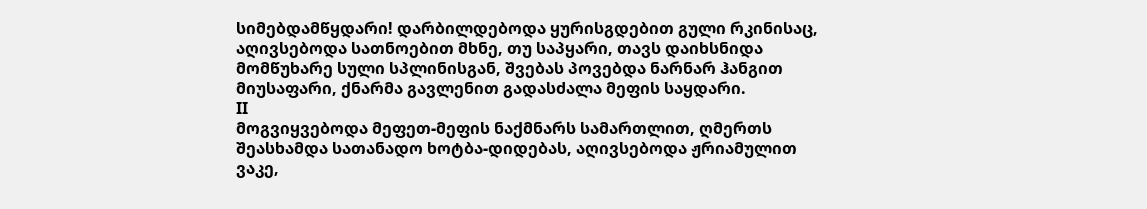სიმებდამწყდარი! დარბილდებოდა ყურისგდებით გული რკინისაც, აღივსებოდა სათნოებით მხნე, თუ საპყარი, თავს დაიხსნიდა მომწუხარე სული სპლინისგან, შვებას პოვებდა ნარნარ ჰანგით მიუსაფარი, ქნარმა გავლენით გადასძალა მეფის საყდარი.
II
მოგვიყვებოდა მეფეთ-მეფის ნაქმნარს სამართლით, ღმერთს შეასხამდა სათანადო ხოტბა-დიდებას, აღივსებოდა ჟრიამულით ვაკე,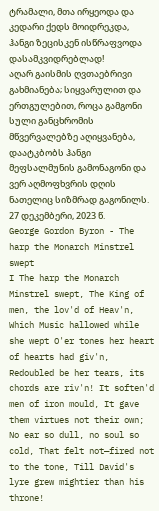ტრამალი, მთა ირყეოდა და კედარი ქედს მოიდრეკდა, ჰანგი ზეცისკენ ისწრაფვოდა დასამკვიდრებლად!
აღარ გაისმის ღვთაებრივი გახმიანება; სიყვარულით და ერთგულებით, როცა გამგონი სული განცხრომის მწვერვალებზე აღიყვანება, დაატკბობს ჰანგი მეფსალმუნის გამონაგონი და ვერ აღმოფხვრის დღის ნათელიც სიზმრად გაგონილს.
27 დეკემბერი, 2023 წ.
George Gordon Byron - The harp the Monarch Minstrel swept
I The harp the Monarch Minstrel swept, The King of men, the lov'd of Heav'n, Which Music hallowed while she wept O'er tones her heart of hearts had giv'n, Redoubled be her tears, its chords are riv'n! It soften'd men of iron mould, It gave them virtues not their own; No ear so dull, no soul so cold, That felt not—fired not to the tone, Till David's lyre grew mightier than his throne!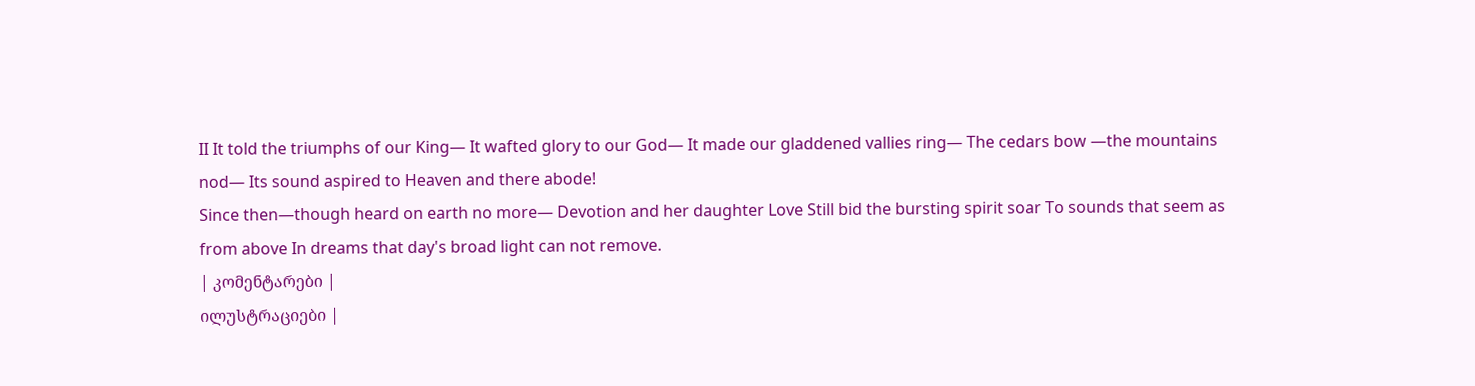II It told the triumphs of our King— It wafted glory to our God— It made our gladdened vallies ring— The cedars bow —the mountains nod— Its sound aspired to Heaven and there abode!
Since then—though heard on earth no more— Devotion and her daughter Love Still bid the bursting spirit soar To sounds that seem as from above In dreams that day's broad light can not remove.
| კომენტარები |
ილუსტრაციები |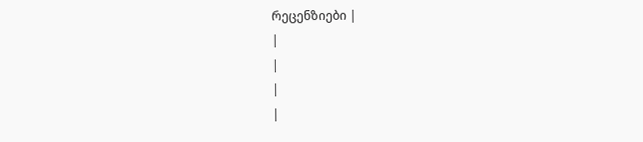რეცენზიები |
|
|
|
|